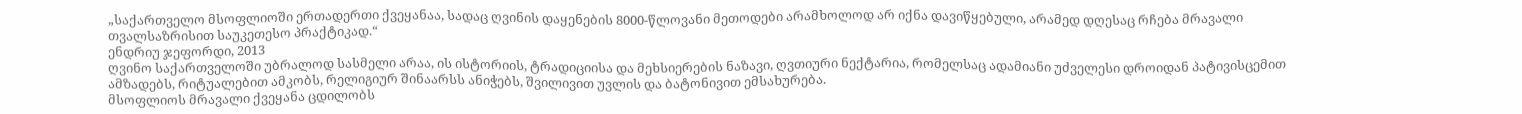„საქართველო მსოფლიოში ერთადერთი ქვეყანაა, სადაც ღვინის დაყენების 8000-წლოვანი მეთოდები არამხოლოდ არ იქნა დავიწყებული, არამედ დღესაც რჩება მრავალი თვალსაზრისით საუკეთესო პრაქტიკად.“
ენდრიუ ჯეფორდი, 2013
ღვინო საქართველოში უბრალოდ სასმელი არაა, ის ისტორიის, ტრადიციისა და მეხსიერების ნაზავი, ღვთიური ნექტარია, რომელსაც ადამიანი უძველესი დროიდან პატივისცემით ამზადებს, რიტუალებით ამკობს, რელიგიურ შინაარსს ანიჭებს, შვილივით უვლის და ბატონივით ემსახურება.
მსოფლიოს მრავალი ქვეყანა ცდილობს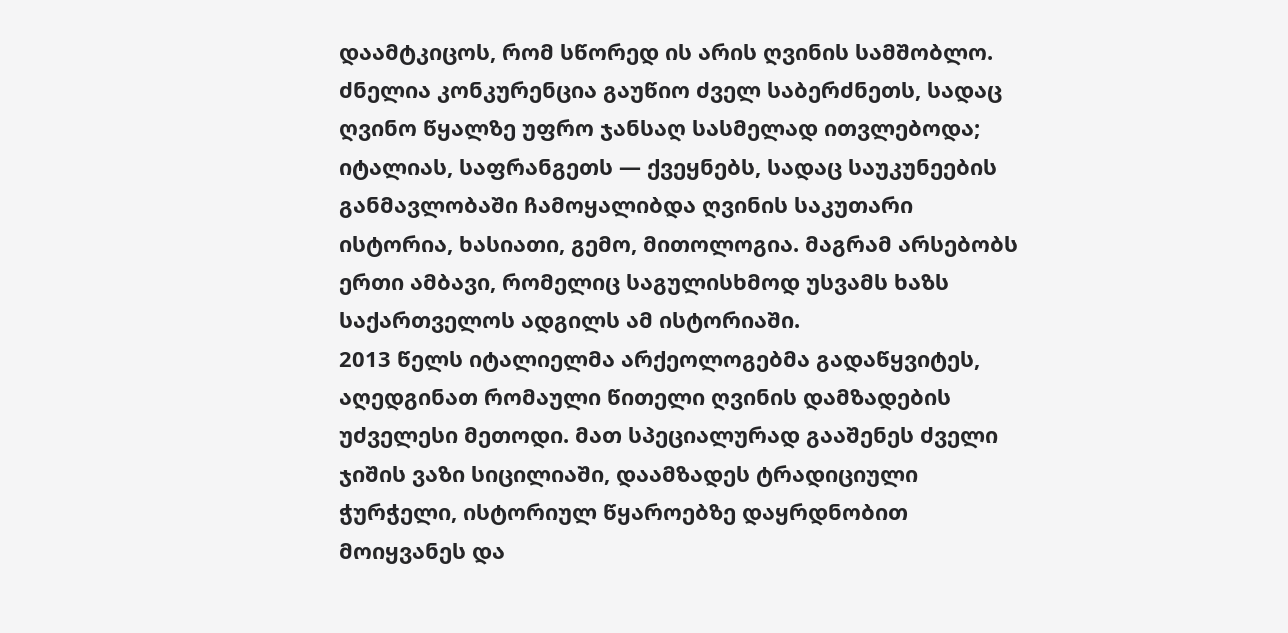დაამტკიცოს, რომ სწორედ ის არის ღვინის სამშობლო. ძნელია კონკურენცია გაუწიო ძველ საბერძნეთს, სადაც ღვინო წყალზე უფრო ჯანსაღ სასმელად ითვლებოდა; იტალიას, საფრანგეთს — ქვეყნებს, სადაც საუკუნეების განმავლობაში ჩამოყალიბდა ღვინის საკუთარი ისტორია, ხასიათი, გემო, მითოლოგია. მაგრამ არსებობს ერთი ამბავი, რომელიც საგულისხმოდ უსვამს ხაზს საქართველოს ადგილს ამ ისტორიაში.
2013 წელს იტალიელმა არქეოლოგებმა გადაწყვიტეს, აღედგინათ რომაული წითელი ღვინის დამზადების უძველესი მეთოდი. მათ სპეციალურად გააშენეს ძველი ჯიშის ვაზი სიცილიაში, დაამზადეს ტრადიციული ჭურჭელი, ისტორიულ წყაროებზე დაყრდნობით მოიყვანეს და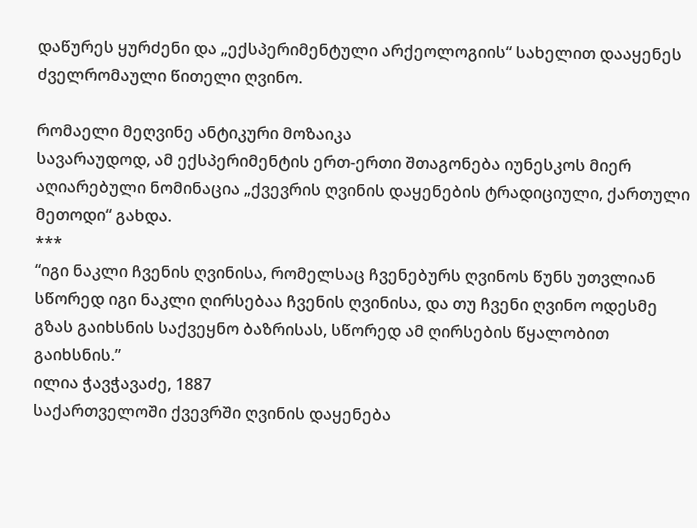დაწურეს ყურძენი და „ექსპერიმენტული არქეოლოგიის“ სახელით დააყენეს ძველრომაული წითელი ღვინო.

რომაელი მეღვინე ანტიკური მოზაიკა
სავარაუდოდ, ამ ექსპერიმენტის ერთ-ერთი შთაგონება იუნესკოს მიერ აღიარებული ნომინაცია „ქვევრის ღვინის დაყენების ტრადიციული, ქართული მეთოდი“ გახდა.
***
“იგი ნაკლი ჩვენის ღვინისა, რომელსაც ჩვენებურს ღვინოს წუნს უთვლიან სწორედ იგი ნაკლი ღირსებაა ჩვენის ღვინისა, და თუ ჩვენი ღვინო ოდესმე გზას გაიხსნის საქვეყნო ბაზრისას, სწორედ ამ ღირსების წყალობით გაიხსნის.”
ილია ჭავჭავაძე, 1887
საქართველოში ქვევრში ღვინის დაყენება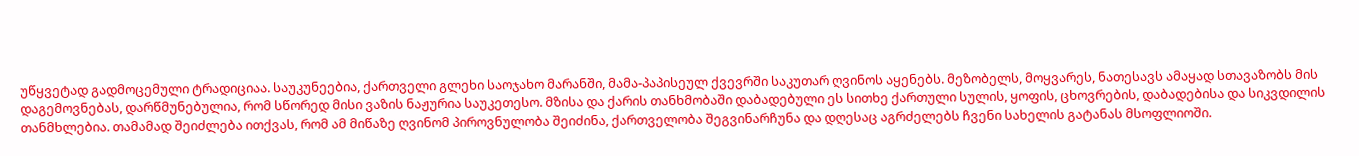უწყვეტად გადმოცემული ტრადიციაა. საუკუნეებია, ქართველი გლეხი საოჯახო მარანში, მამა-პაპისეულ ქვევრში საკუთარ ღვინოს აყენებს. მეზობელს, მოყვარეს, ნათესავს ამაყად სთავაზობს მის დაგემოვნებას, დარწმუნებულია, რომ სწორედ მისი ვაზის ნაჟურია საუკეთესო. მზისა და ქარის თანხმობაში დაბადებული ეს სითხე ქართული სულის, ყოფის, ცხოვრების, დაბადებისა და სიკვდილის თანმხლებია. თამამად შეიძლება ითქვას, რომ ამ მიწაზე ღვინომ პიროვნულობა შეიძინა, ქართველობა შეგვინარჩუნა და დღესაც აგრძელებს ჩვენი სახელის გატანას მსოფლიოში.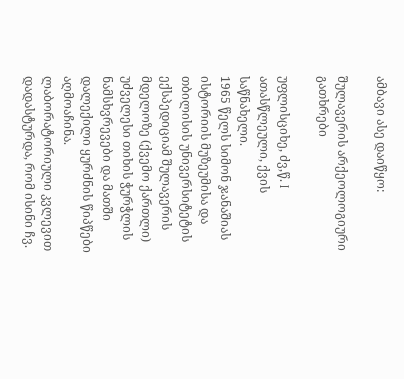ამბავი ასე დაიწყო:

შულავერის არქეოლოგიური გათხრები

უფლისციხე, ძვ,წ. I ათასწლეული, ქვის საწნახელი.
1965 წელს სიმონ ჯანაშიას ისტორიის მუზეუმისა და თბილისის უნივერსიტეტის ექსპედიციამ შულავერის მდელოზე (ქვემო ქართლი) უძველესი თიხის ჭურჭლის ნამსხვრევები და მათში დალექილი ყურძნის წიპწები აღმოაჩინა. ლაბორატორიული კვლევით დადასტურდა, რომ ისინი ჩვ.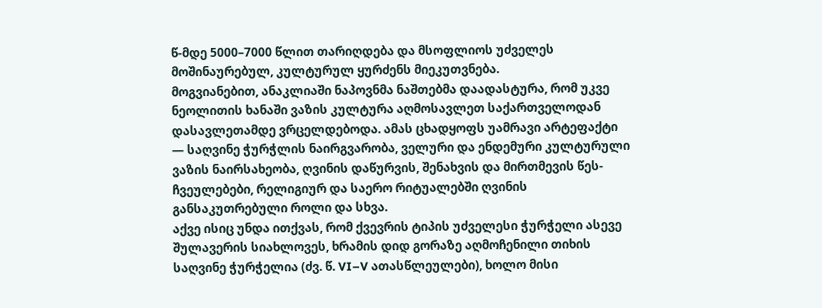წ-მდე 5000–7000 წლით თარიღდება და მსოფლიოს უძველეს მოშინაურებულ, კულტურულ ყურძენს მიეკუთვნება.
მოგვიანებით, ანაკლიაში ნაპოვნმა ნაშთებმა დაადასტურა, რომ უკვე ნეოლითის ხანაში ვაზის კულტურა აღმოსავლეთ საქართველოდან დასავლეთამდე ვრცელდებოდა. ამას ცხადყოფს უამრავი არტეფაქტი — საღვინე ჭურჭლის ნაირგვარობა, ველური და ენდემური კულტურული ვაზის ნაირსახეობა, ღვინის დაწურვის, შენახვის და მირთმევის წეს-ჩვეულებები, რელიგიურ და საერო რიტუალებში ღვინის განსაკუთრებული როლი და სხვა.
აქვე ისიც უნდა ითქვას, რომ ქვევრის ტიპის უძველესი ჭურჭელი ასევე შულავერის სიახლოვეს, ხრამის დიდ გორაზე აღმოჩენილი თიხის საღვინე ჭურჭელია (ძვ. წ. VI–V ათასწლეულები), ხოლო მისი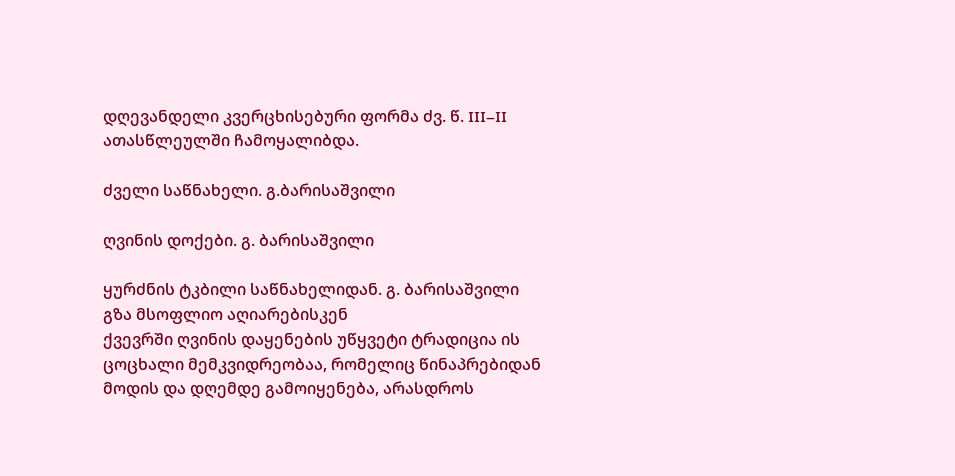დღევანდელი კვერცხისებური ფორმა ძვ. წ. III–II ათასწლეულში ჩამოყალიბდა.

ძველი საწნახელი. გ.ბარისაშვილი

ღვინის დოქები. გ. ბარისაშვილი

ყურძნის ტკბილი საწნახელიდან. გ. ბარისაშვილი
გზა მსოფლიო აღიარებისკენ
ქვევრში ღვინის დაყენების უწყვეტი ტრადიცია ის ცოცხალი მემკვიდრეობაა, რომელიც წინაპრებიდან მოდის და დღემდე გამოიყენება, არასდროს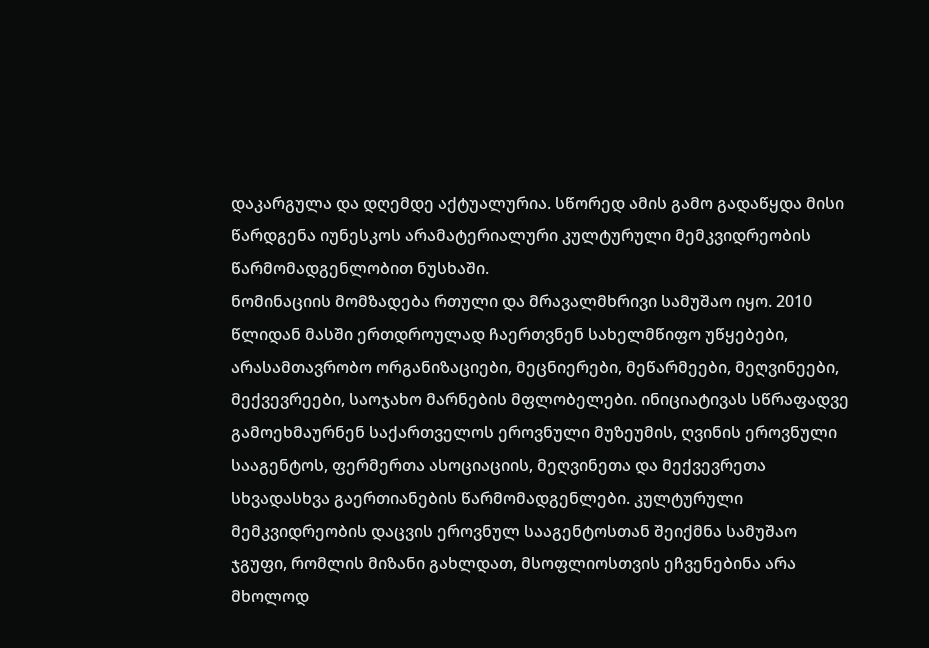დაკარგულა და დღემდე აქტუალურია. სწორედ ამის გამო გადაწყდა მისი წარდგენა იუნესკოს არამატერიალური კულტურული მემკვიდრეობის წარმომადგენლობით ნუსხაში.
ნომინაციის მომზადება რთული და მრავალმხრივი სამუშაო იყო. 2010 წლიდან მასში ერთდროულად ჩაერთვნენ სახელმწიფო უწყებები, არასამთავრობო ორგანიზაციები, მეცნიერები, მეწარმეები, მეღვინეები, მექვევრეები, საოჯახო მარნების მფლობელები. ინიციატივას სწრაფადვე გამოეხმაურნენ საქართველოს ეროვნული მუზეუმის, ღვინის ეროვნული სააგენტოს, ფერმერთა ასოციაციის, მეღვინეთა და მექვევრეთა სხვადასხვა გაერთიანების წარმომადგენლები. კულტურული მემკვიდრეობის დაცვის ეროვნულ სააგენტოსთან შეიქმნა სამუშაო ჯგუფი, რომლის მიზანი გახლდათ, მსოფლიოსთვის ეჩვენებინა არა მხოლოდ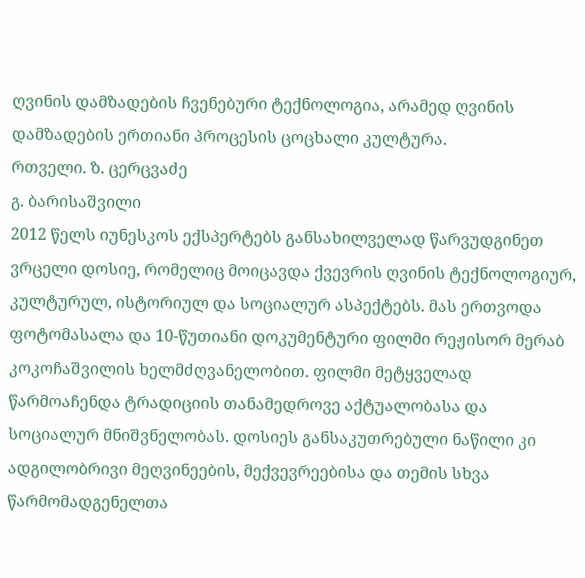ღვინის დამზადების ჩვენებური ტექნოლოგია, არამედ ღვინის დამზადების ერთიანი პროცესის ცოცხალი კულტურა.
რთველი. ზ. ცერცვაძე
გ. ბარისაშვილი
2012 წელს იუნესკოს ექსპერტებს განსახილველად წარვუდგინეთ ვრცელი დოსიე, რომელიც მოიცავდა ქვევრის ღვინის ტექნოლოგიურ, კულტურულ, ისტორიულ და სოციალურ ასპექტებს. მას ერთვოდა ფოტომასალა და 10-წუთიანი დოკუმენტური ფილმი რეჟისორ მერაბ კოკოჩაშვილის ხელმძღვანელობით. ფილმი მეტყველად წარმოაჩენდა ტრადიციის თანამედროვე აქტუალობასა და სოციალურ მნიშვნელობას. დოსიეს განსაკუთრებული ნაწილი კი ადგილობრივი მეღვინეების, მექვევრეებისა და თემის სხვა წარმომადგენელთა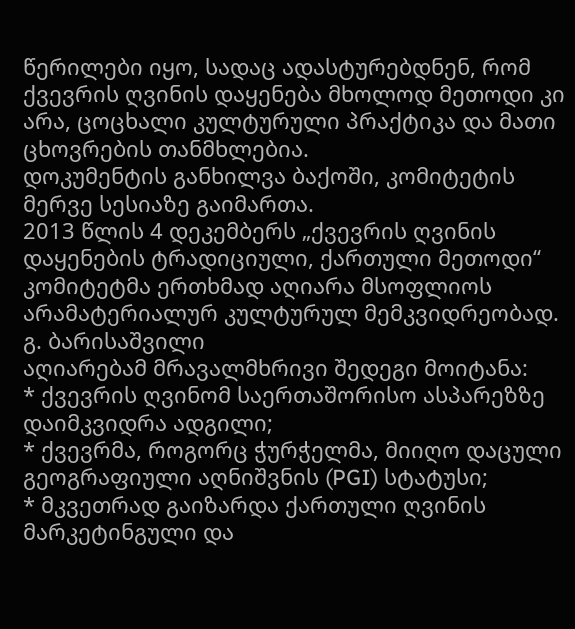წერილები იყო, სადაც ადასტურებდნენ, რომ ქვევრის ღვინის დაყენება მხოლოდ მეთოდი კი არა, ცოცხალი კულტურული პრაქტიკა და მათი ცხოვრების თანმხლებია.
დოკუმენტის განხილვა ბაქოში, კომიტეტის მერვე სესიაზე გაიმართა.
2013 წლის 4 დეკემბერს „ქვევრის ღვინის დაყენების ტრადიციული, ქართული მეთოდი“ კომიტეტმა ერთხმად აღიარა მსოფლიოს არამატერიალურ კულტურულ მემკვიდრეობად.
გ. ბარისაშვილი
აღიარებამ მრავალმხრივი შედეგი მოიტანა:
* ქვევრის ღვინომ საერთაშორისო ასპარეზზე დაიმკვიდრა ადგილი;
* ქვევრმა, როგორც ჭურჭელმა, მიიღო დაცული გეოგრაფიული აღნიშვნის (PGI) სტატუსი;
* მკვეთრად გაიზარდა ქართული ღვინის მარკეტინგული და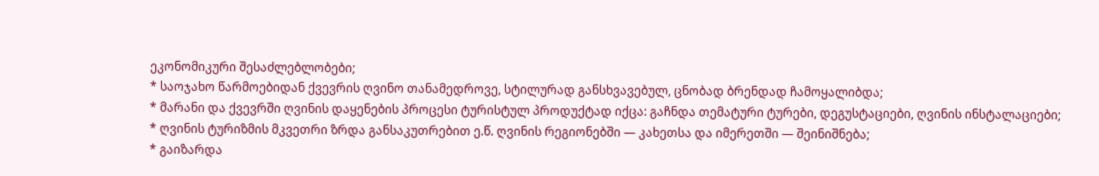ეკონომიკური შესაძლებლობები;
* საოჯახო წარმოებიდან ქვევრის ღვინო თანამედროვე, სტილურად განსხვავებულ, ცნობად ბრენდად ჩამოყალიბდა;
* მარანი და ქვევრში ღვინის დაყენების პროცესი ტურისტულ პროდუქტად იქცა: გაჩნდა თემატური ტურები, დეგუსტაციები, ღვინის ინსტალაციები;
* ღვინის ტურიზმის მკვეთრი ზრდა განსაკუთრებით ე.წ. ღვინის რეგიონებში — კახეთსა და იმერეთში — შეინიშნება;
* გაიზარდა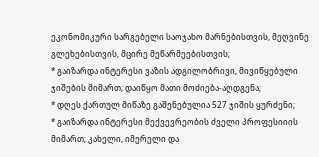ეკონომიკური სარგებელი საოჯახო მარნებისთვის, მეღვინე გლეხებისთვის, მცირე მეწარმეებისთვის;
* გაიზარდა ინტერესი ვაზის ადგილობრივი, მივიწყებული ჯიშების მიმართ; დაიწყო მათი მოძიება-აღდგენა;
* დღეს ქართულ მიწაზე გაშენებულია 527 ჯიშის ყურძენი;
* გაიზარდა ინტერესი მექვევრეობის ძველი პროფესიიის მიმართ; კახელი, იმერელი და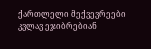ქართლელი მექვევრეები კვლავ ეჯიბრებიან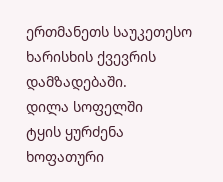ერთმანეთს საუკეთესო ხარისხის ქვევრის დამზადებაში.
დილა სოფელში
ტყის ყურძენა
ხოფათური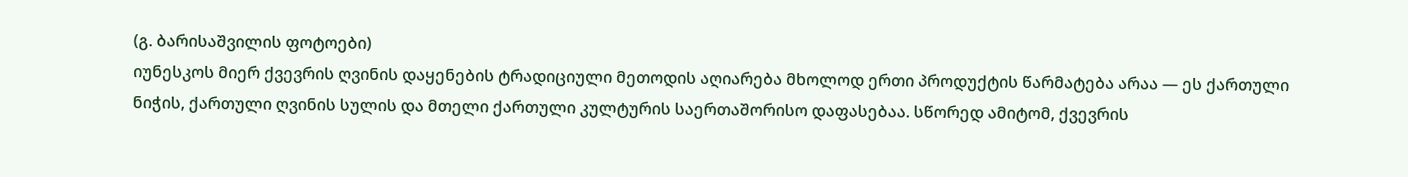(გ. ბარისაშვილის ფოტოები)
იუნესკოს მიერ ქვევრის ღვინის დაყენების ტრადიციული მეთოდის აღიარება მხოლოდ ერთი პროდუქტის წარმატება არაა — ეს ქართული ნიჭის, ქართული ღვინის სულის და მთელი ქართული კულტურის საერთაშორისო დაფასებაა. სწორედ ამიტომ, ქვევრის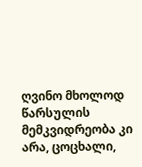ღვინო მხოლოდ წარსულის მემკვიდრეობა კი არა, ცოცხალი,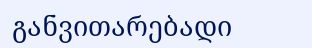განვითარებადი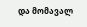და მომავალ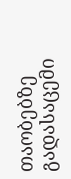თაობებზე გადასაცემი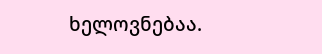ხელოვნებაა.